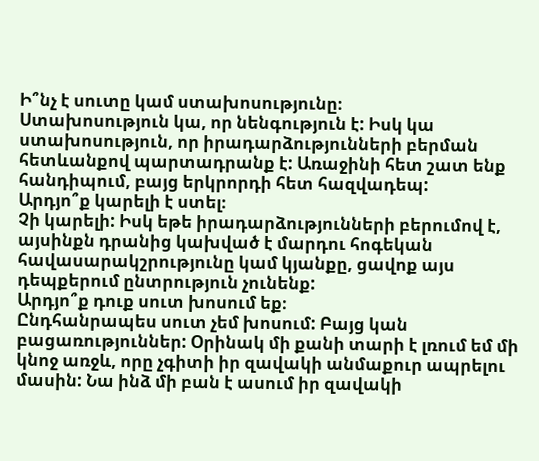Ի՞նչ է սուտը կամ ստախոսությունը։
Ստախոսություն կա, որ նենգություն է: Իսկ կա ստախոսություն, որ իրադարձությունների բերման հետևանքով պարտադրանք է: Առաջինի հետ շատ ենք հանդիպում, բայց երկրորդի հետ հազվադեպ:
Արդյո՞ք կարելի է ստել։
Չի կարելի: Իսկ եթե իրադարձությունների բերումով է, այսինքն դրանից կախված է մարդու հոգեկան հավասարակշրությունը կամ կյանքը, ցավոք այս դեպքերում ընտրություն չունենք:
Արդյո՞ք դուք սուտ խոսում եք։
Ընդհանրապես սուտ չեմ խոսում: Բայց կան բացառություններ: Օրինակ մի քանի տարի է լռում եմ մի կնոջ առջև, որը չգիտի իր զավակի անմաքուր ապրելու մասին: Նա ինձ մի բան է ասում իր զավակի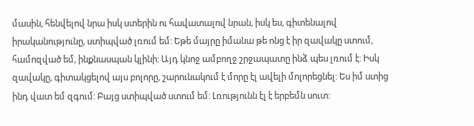մասին, հենվելով նրա իսկ ստերին ու հավատալով նրան, իսկ ես, գիտենալով իրականությունը, ստիպված լռում եմ: Եթե մայրը իմանա թե ոնց է իր զավակը ստում, համոզված եմ, ինքնասպան կլինի: Այդ կնոջ ամբողջ շրջապատը ինձ պես լռում է: Իսկ զավակը, գիտակցելով այս բոլորը, շարունակում է մորը էլ ավելի մոլորեցնել: Ես իմ ստից ինդ վատ եմ զգում: Բայց ստիպված ստում եմ: Լռությունն էլ է երբեմն սուտ: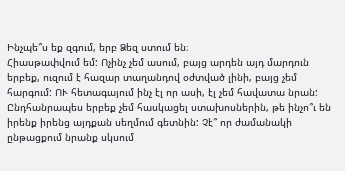Ինչպե՞ս եք զգում, երբ Ձեզ ստում են։
Հիասթափվում եմ: Ոչինչ չեմ ասում, բայց արդեն այդ մարդուն երբեք, ուզում է հազար տաղանդով օժտված լինի, բայց չեմ հարգում: ՈՒ հետագայում ինչ էլ որ ասի, էլ չեմ հավատա նրան:
Ընդհանրապես երբեք չեմ հասկացել ստախոսներին, թե ինչո՞ւ են իրենք իրենց այդքան սեղմում գետնին: Չէ՞ որ ժամանակի ընթացքում նրանք սկսում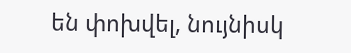են փոխվել, նույնիսկ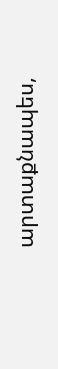արտաքնապես,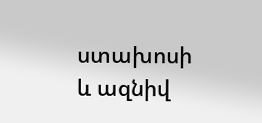ստախոսի և ազնիվ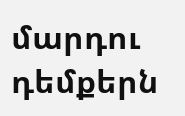մարդու դեմքերն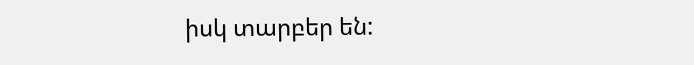իսկ տարբեր են: